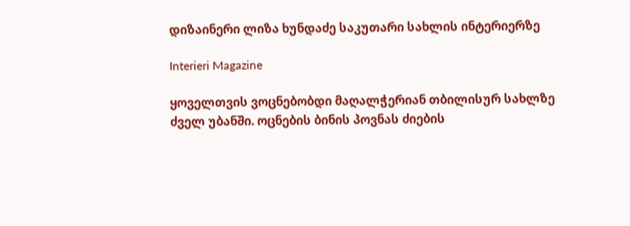დიზაინერი ლიზა ხუნდაძე საკუთარი სახლის ინტერიერზე

Interieri Magazine

ყოველთვის ვოცნებობდი მაღალჭერიან თბილისურ სახლზე ძველ უბანში. ოცნების ბინის პოვნას ძიების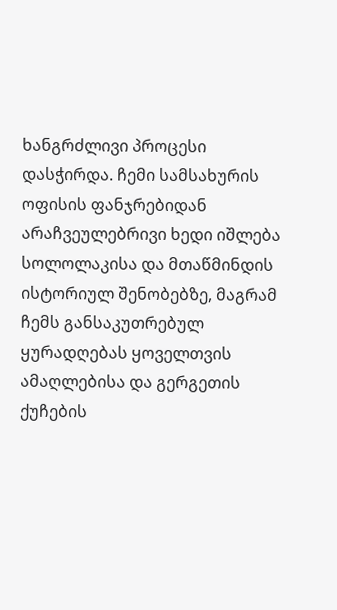ხანგრძლივი პროცესი დასჭირდა. ჩემი სამსახურის ოფისის ფანჯრებიდან არაჩვეულებრივი ხედი იშლება სოლოლაკისა და მთაწმინდის ისტორიულ შენობებზე, მაგრამ ჩემს განსაკუთრებულ ყურადღებას ყოველთვის ამაღლებისა და გერგეთის ქუჩების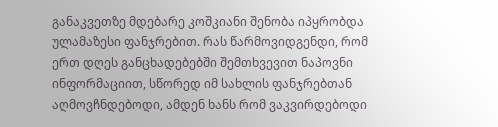განაკვეთზე მდებარე კოშკიანი შენობა იპყრობდა ულამაზესი ფანჯრებით. რას წარმოვიდგენდი, რომ ერთ დღეს განცხადებებში შემთხვევით ნაპოვნი ინფორმაციით, სწორედ იმ სახლის ფანჯრებთან აღმოვჩნდებოდი, ამდენ ხანს რომ ვაკვირდებოდი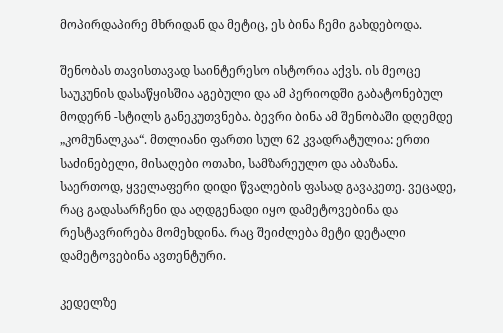მოპირდაპირე მხრიდან და მეტიც, ეს ბინა ჩემი გახდებოდა.

შენობას თავისთავად საინტერესო ისტორია აქვს. ის მეოცე საუკუნის დასაწყისშია აგებული და ამ პერიოდში გაბატონებულ მოდერნ -სტილს განეკუთვნება. ბევრი ბინა ამ შენობაში დღემდე „კომუნალკაა“. მთლიანი ფართი სულ 62 კვადრატულია: ერთი საძინებელი, მისაღები ოთახი, სამზარეულო და აბაზანა. საერთოდ, ყველაფერი დიდი წვალების ფასად გავაკეთე. ვეცადე, რაც გადასარჩენი და აღდგენადი იყო დამეტოვებინა და რესტავრირება მომეხდინა. რაც შეიძლება მეტი დეტალი დამეტოვებინა ავთენტური.

კედელზე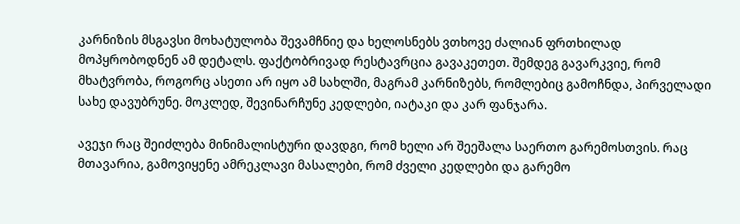კარნიზის მსგავსი მოხატულობა შევამჩნიე და ხელოსნებს ვთხოვე ძალიან ფრთხილად მოპყრობოდნენ ამ დეტალს. ფაქტობრივად რესტავრცია გავაკეთეთ. შემდეგ გავარკვიე, რომ მხატვრობა, როგორც ასეთი არ იყო ამ სახლში, მაგრამ კარნიზებს, რომლებიც გამოჩნდა, პირველადი სახე დავუბრუნე. მოკლედ, შევინარჩუნე კედლები, იატაკი და კარ ფანჯარა.

ავეჯი რაც შეიძლება მინიმალისტური დავდგი, რომ ხელი არ შეეშალა საერთო გარემოსთვის. რაც მთავარია, გამოვიყენე ამრეკლავი მასალები, რომ ძველი კედლები და გარემო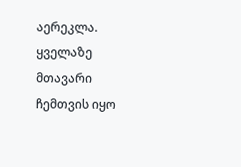აერეკლა. ყველაზე მთავარი ჩემთვის იყო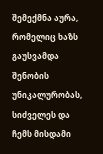შემექმნა აურა, რომელიც ხაზს გაუსვამდა შენობის უნიკალურობას, სიძველეს და ჩემს მისდამი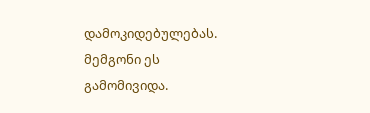დამოკიდებულებას. მემგონი ეს გამომივიდა.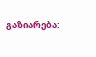გაზიარება: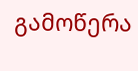გამოწერა